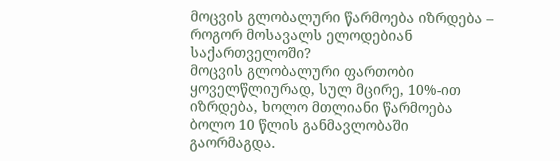მოცვის გლობალური წარმოება იზრდება – როგორ მოსავალს ელოდებიან საქართველოში?
მოცვის გლობალური ფართობი ყოველწლიურად, სულ მცირე, 10%-ით იზრდება, ხოლო მთლიანი წარმოება ბოლო 10 წლის განმავლობაში გაორმაგდა.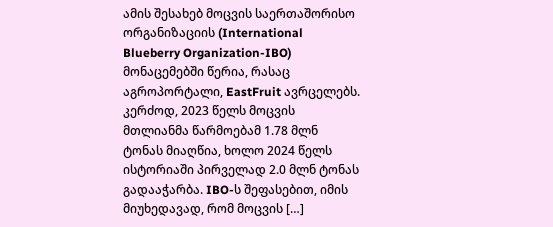ამის შესახებ მოცვის საერთაშორისო ორგანიზაციის (International Blueberry Organization-IBO) მონაცემებში წერია, რასაც აგროპორტალი, EastFruit ავრცელებს. კერძოდ, 2023 წელს მოცვის მთლიანმა წარმოებამ 1.78 მლნ ტონას მიაღწია, ხოლო 2024 წელს ისტორიაში პირველად 2.0 მლნ ტონას გადააჭარბა. IBO-ს შეფასებით, იმის მიუხედავად, რომ მოცვის […]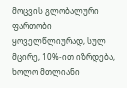მოცვის გლობალური ფართობი ყოველწლიურად, სულ მცირე, 10%-ით იზრდება, ხოლო მთლიანი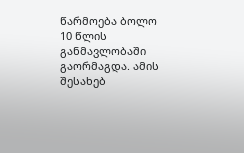წარმოება ბოლო 10 წლის განმავლობაში გაორმაგდა. ამის შესახებ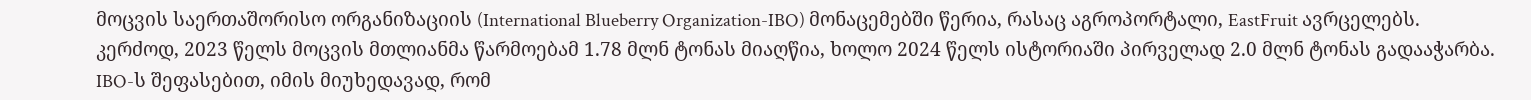მოცვის საერთაშორისო ორგანიზაციის (International Blueberry Organization-IBO) მონაცემებში წერია, რასაც აგროპორტალი, EastFruit ავრცელებს.
კერძოდ, 2023 წელს მოცვის მთლიანმა წარმოებამ 1.78 მლნ ტონას მიაღწია, ხოლო 2024 წელს ისტორიაში პირველად 2.0 მლნ ტონას გადააჭარბა.
IBO-ს შეფასებით, იმის მიუხედავად, რომ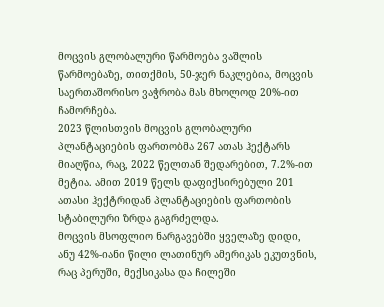მოცვის გლობალური წარმოება ვაშლის წარმოებაზე, თითქმის, 50-ჯერ ნაკლებია, მოცვის საერთაშორისო ვაჭრობა მას მხოლოდ 20%-ით ჩამორჩება.
2023 წლისთვის მოცვის გლობალური პლანტაციების ფართობმა 267 ათას ჰექტარს მიაღწია, რაც, 2022 წელთან შედარებით, 7.2%-ით მეტია. ამით 2019 წელს დაფიქსირებული 201 ათასი ჰექტრიდან პლანტაციების ფართობის სტაბილური ზრდა გაგრძელდა.
მოცვის მსოფლიო ნარგავებში ყველაზე დიდი, ანუ 42%-იანი წილი ლათინურ ამერიკას ეკუთვნის, რაც პერუში, მექსიკასა და ჩილეში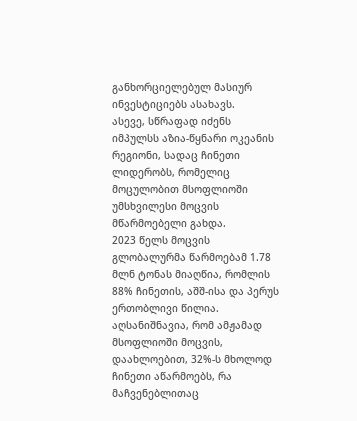განხორციელებულ მასიურ ინვესტიციებს ასახავს.
ასევე, სწრაფად იძენს იმპულსს აზია-წყნარი ოკეანის რეგიონი, სადაც ჩინეთი ლიდერობს, რომელიც მოცულობით მსოფლიოში უმსხვილესი მოცვის მწარმოებელი გახდა.
2023 წელს მოცვის გლობალურმა წარმოებამ 1.78 მლნ ტონას მიაღწია, რომლის 88% ჩინეთის, აშშ-ისა და პერუს ერთობლივი წილია. აღსანიშნავია, რომ ამჟამად მსოფლიოში მოცვის, დაახლოებით, 32%-ს მხოლოდ ჩინეთი აწარმოებს, რა მაჩვენებლითაც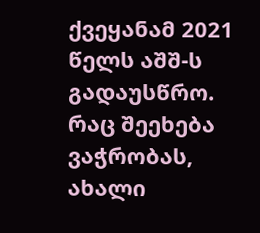ქვეყანამ 2021 წელს აშშ-ს გადაუსწრო.
რაც შეეხება ვაჭრობას, ახალი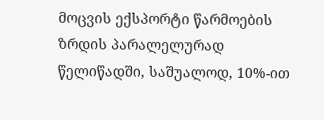მოცვის ექსპორტი წარმოების ზრდის პარალელურად წელიწადში, საშუალოდ, 10%-ით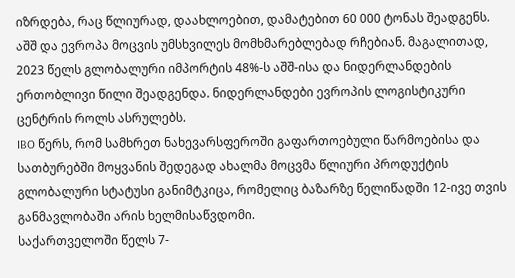იზრდება, რაც წლიურად, დაახლოებით, დამატებით 60 000 ტონას შეადგენს.
აშშ და ევროპა მოცვის უმსხვილეს მომხმარებლებად რჩებიან. მაგალითად, 2023 წელს გლობალური იმპორტის 48%-ს აშშ-ისა და ნიდერლანდების ერთობლივი წილი შეადგენდა. ნიდერლანდები ევროპის ლოგისტიკური ცენტრის როლს ასრულებს.
IBO წერს, რომ სამხრეთ ნახევარსფეროში გაფართოებული წარმოებისა და სათბურებში მოყვანის შედეგად ახალმა მოცვმა წლიური პროდუქტის გლობალური სტატუსი განიმტკიცა, რომელიც ბაზარზე წელიწადში 12-ივე თვის განმავლობაში არის ხელმისაწვდომი.
საქართველოში წელს 7-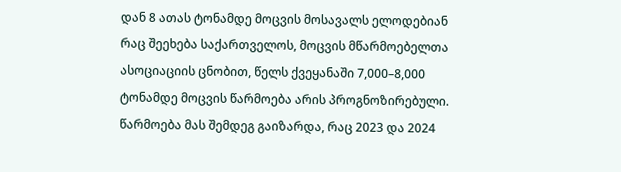დან 8 ათას ტონამდე მოცვის მოსავალს ელოდებიან
რაც შეეხება საქართველოს, მოცვის მწარმოებელთა ასოციაციის ცნობით, წელს ქვეყანაში 7,000–8,000 ტონამდე მოცვის წარმოება არის პროგნოზირებული. წარმოება მას შემდეგ გაიზარდა, რაც 2023 და 2024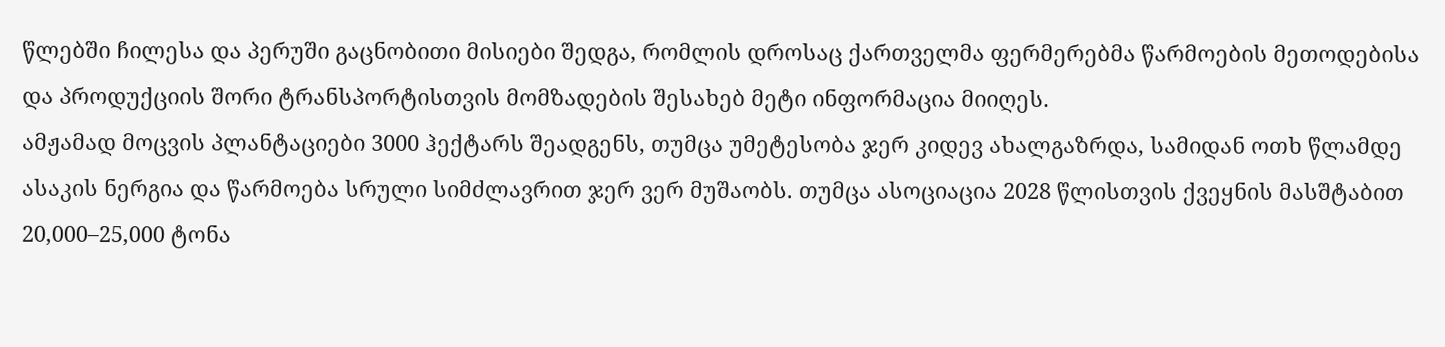წლებში ჩილესა და პერუში გაცნობითი მისიები შედგა, რომლის დროსაც ქართველმა ფერმერებმა წარმოების მეთოდებისა და პროდუქციის შორი ტრანსპორტისთვის მომზადების შესახებ მეტი ინფორმაცია მიიღეს.
ამჟამად მოცვის პლანტაციები 3000 ჰექტარს შეადგენს, თუმცა უმეტესობა ჯერ კიდევ ახალგაზრდა, სამიდან ოთხ წლამდე ასაკის ნერგია და წარმოება სრული სიმძლავრით ჯერ ვერ მუშაობს. თუმცა ასოციაცია 2028 წლისთვის ქვეყნის მასშტაბით 20,000–25,000 ტონა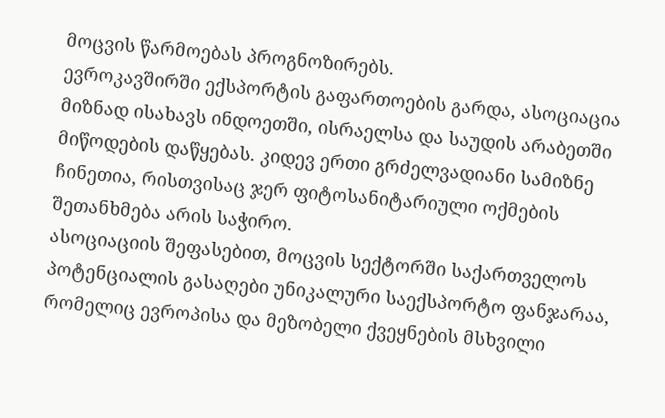მოცვის წარმოებას პროგნოზირებს.
ევროკავშირში ექსპორტის გაფართოების გარდა, ასოციაცია მიზნად ისახავს ინდოეთში, ისრაელსა და საუდის არაბეთში მიწოდების დაწყებას. კიდევ ერთი გრძელვადიანი სამიზნე ჩინეთია, რისთვისაც ჯერ ფიტოსანიტარიული ოქმების შეთანხმება არის საჭირო.
ასოციაციის შეფასებით, მოცვის სექტორში საქართველოს პოტენციალის გასაღები უნიკალური საექსპორტო ფანჯარაა, რომელიც ევროპისა და მეზობელი ქვეყნების მსხვილი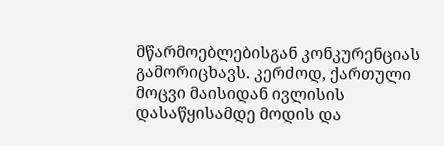მწარმოებლებისგან კონკურენციას გამორიცხავს. კერძოდ, ქართული მოცვი მაისიდან ივლისის დასაწყისამდე მოდის და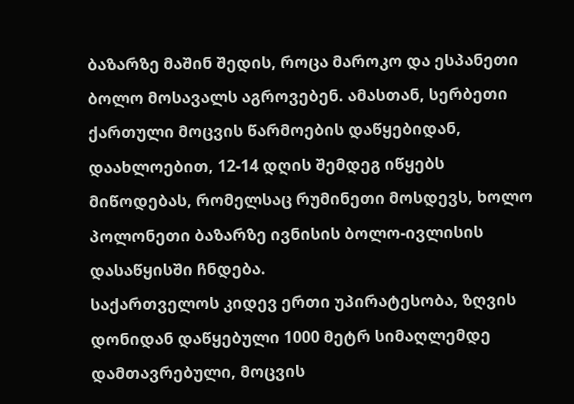ბაზარზე მაშინ შედის, როცა მაროკო და ესპანეთი ბოლო მოსავალს აგროვებენ. ამასთან, სერბეთი ქართული მოცვის წარმოების დაწყებიდან, დაახლოებით, 12-14 დღის შემდეგ იწყებს მიწოდებას, რომელსაც რუმინეთი მოსდევს, ხოლო პოლონეთი ბაზარზე ივნისის ბოლო-ივლისის დასაწყისში ჩნდება.
საქართველოს კიდევ ერთი უპირატესობა, ზღვის დონიდან დაწყებული 1000 მეტრ სიმაღლემდე დამთავრებული, მოცვის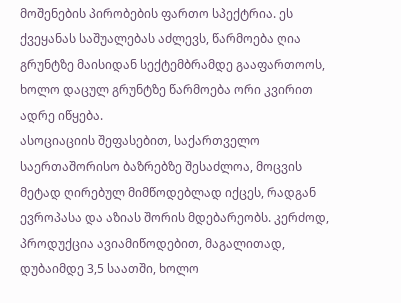მოშენების პირობების ფართო სპექტრია. ეს ქვეყანას საშუალებას აძლევს, წარმოება ღია გრუნტზე მაისიდან სექტემბრამდე გააფართოოს, ხოლო დაცულ გრუნტზე წარმოება ორი კვირით ადრე იწყება.
ასოციაციის შეფასებით, საქართველო საერთაშორისო ბაზრებზე შესაძლოა, მოცვის მეტად ღირებულ მიმწოდებლად იქცეს, რადგან ევროპასა და აზიას შორის მდებარეობს. კერძოდ, პროდუქცია ავიამიწოდებით, მაგალითად, დუბაიმდე 3,5 საათში, ხოლო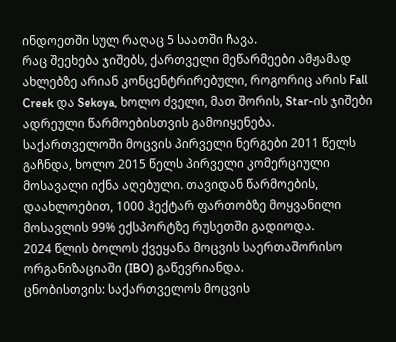ინდოეთში სულ რაღაც 5 საათში ჩავა.
რაც შეეხება ჯიშებს, ქართველი მეწარმეები ამჟამად ახლებზე არიან კონცენტრირებული, როგორიც არის Fall Creek და Sekoya, ხოლო ძველი, მათ შორის, Star-ის ჯიშები ადრეული წარმოებისთვის გამოიყენება.
საქართველოში მოცვის პირველი ნერგები 2011 წელს გაჩნდა, ხოლო 2015 წელს პირველი კომერციული მოსავალი იქნა აღებული. თავიდან წარმოების, დაახლოებით, 1000 ჰექტარ ფართობზე მოყვანილი მოსავლის 99% ექსპორტზე რუსეთში გადიოდა.
2024 წლის ბოლოს ქვეყანა მოცვის საერთაშორისო ორგანიზაციაში (IBO) გაწევრიანდა.
ცნობისთვის: საქართველოს მოცვის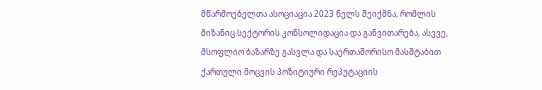მწარმოებელთა ასოციაცია 2023 წელს შეიქმნა, რომლის მიზანიც სექტორის კონსოლიდაცია და განვითარება, ასევე, მსოფლიო ბაზარზე გასვლა და საერთაშორისო მასშტაბით ქართული მოცვის პოზიტიური რეპუტაციის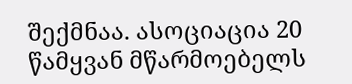შექმნაა. ასოციაცია 20 წამყვან მწარმოებელს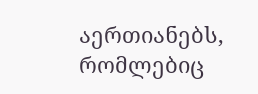აერთიანებს, რომლებიც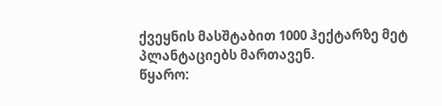ქვეყნის მასშტაბით 1000 ჰექტარზე მეტ პლანტაციებს მართავენ.
წყარო: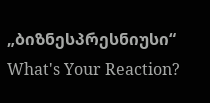„ბიზნესპრესნიუსი“
What's Your Reaction?